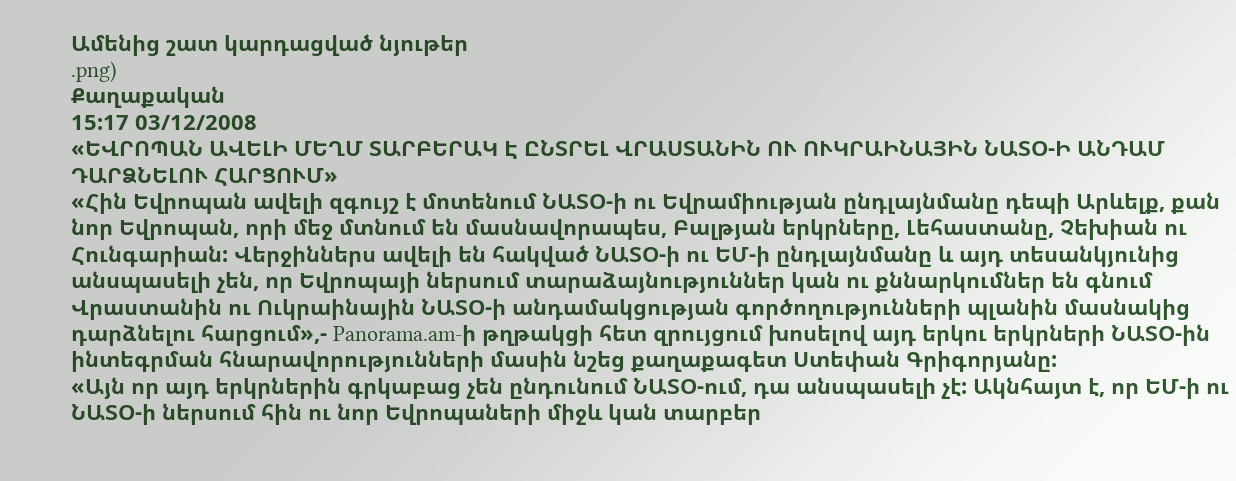Ամենից շատ կարդացված նյութեր
.png)
Քաղաքական
15:17 03/12/2008
«ԵՎՐՈՊԱՆ ԱՎԵԼԻ ՄԵՂՄ ՏԱՐԲԵՐԱԿ Է ԸՆՏՐԵԼ ՎՐԱՍՏԱՆԻՆ ՈՒ ՈՒԿՐԱԻՆԱՅԻՆ ՆԱՏՕ-Ի ԱՆԴԱՄ ԴԱՐՁՆԵԼՈՒ ՀԱՐՑՈՒՄ»
«Հին Եվրոպան ավելի զգույշ է մոտենում ՆԱՏՕ-ի ու Եվրամիության ընդլայնմանը դեպի Արևելք, քան նոր Եվրոպան, որի մեջ մտնում են մասնավորապես, Բալթյան երկրները, Լեհաստանը, Չեխիան ու Հունգարիան: Վերջիններս ավելի են հակված ՆԱՏՕ-ի ու ԵՄ-ի ընդլայնմանը և այդ տեսանկյունից անսպասելի չեն, որ Եվրոպայի ներսում տարաձայնություններ կան ու քննարկումներ են գնում Վրաստանին ու Ուկրաինային ՆԱՏՕ-ի անդամակցության գործողությունների պլանին մասնակից դարձնելու հարցում»,- Panorama.am-ի թղթակցի հետ զրույցում խոսելով այդ երկու երկրների ՆԱՏՕ-ին ինտեգրման հնարավորությունների մասին նշեց քաղաքագետ Ստեփան Գրիգորյանը:
«Այն որ այդ երկրներին գրկաբաց չեն ընդունում ՆԱՏՕ-ում, դա անսպասելի չէ: Ակնհայտ է, որ ԵՄ-ի ու ՆԱՏՕ-ի ներսում հին ու նոր Եվրոպաների միջև կան տարբեր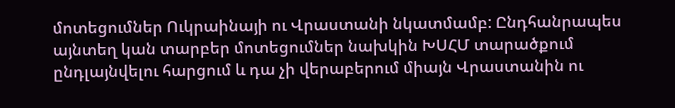մոտեցումներ Ուկրաինայի ու Վրաստանի նկատմամբ: Ընդհանրապես այնտեղ կան տարբեր մոտեցումներ նախկին ԽՍՀՄ տարածքում ընդլայնվելու հարցում և դա չի վերաբերում միայն Վրաստանին ու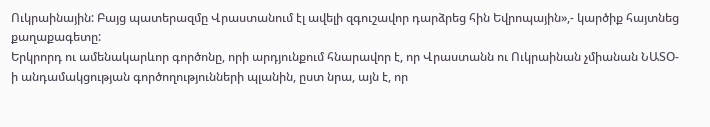Ուկրաինային: Բայց պատերազմը Վրաստանում էլ ավելի զգուշավոր դարձրեց հին Եվրոպային»,- կարծիք հայտնեց քաղաքագետը:
Երկրորդ ու ամենակարևոր գործոնը, որի արդյունքում հնարավոր է, որ Վրաստանն ու Ուկրաինան չմիանան ՆԱՏՕ-ի անդամակցության գործողությունների պլանին, ըստ նրա, այն է, որ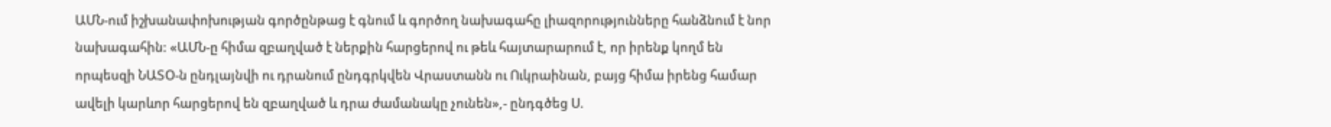ԱՄՆ-ում իշխանափոխության գործընթաց է գնում և գործող նախագահը լիազորությունները հանձնում է նոր նախագահին: «ԱՄՆ-ը հիմա զբաղված է ներքին հարցերով ու թեև հայտարարում է, որ իրենք կողմ են որպեսզի ՆԱՏՕ-ն ընդլայնվի ու դրանում ընդգրկվեն Վրաստանն ու Ուկրաինան, բայց հիմա իրենց համար ավելի կարևոր հարցերով են զբաղված և դրա ժամանակը չունեն»,- ընդգծեց Ս.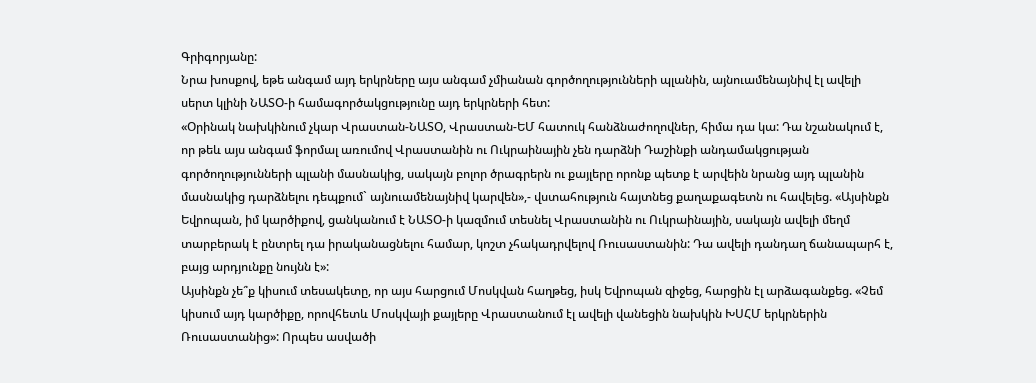Գրիգորյանը:
Նրա խոսքով, եթե անգամ այդ երկրները այս անգամ չմիանան գործողությունների պլանին, այնուամենայնիվ էլ ավելի սերտ կլինի ՆԱՏՕ-ի համագործակցությունը այդ երկրների հետ:
«Օրինակ նախկինում չկար Վրաստան-ՆԱՏՕ, Վրաստան-ԵՄ հատուկ հանձնաժողովներ, հիմա դա կա: Դա նշանակում է, որ թեև այս անգամ ֆորմալ առումով Վրաստանին ու Ուկրաինային չեն դարձնի Դաշինքի անդամակցության գործողությունների պլանի մասնակից, սակայն բոլոր ծրագրերն ու քայլերը որոնք պետք է արվեին նրանց այդ պլանին մասնակից դարձնելու դեպքում` այնուամենայնիվ կարվեն»,- վստահություն հայտնեց քաղաքագետն ու հավելեց. «Այսինքն Եվրոպան, իմ կարծիքով, ցանկանում է ՆԱՏՕ-ի կազմում տեսնել Վրաստանին ու Ուկրաինային, սակայն ավելի մեղմ տարբերակ է ընտրել դա իրականացնելու համար, կոշտ չհակադրվելով Ռուսաստանին: Դա ավելի դանդաղ ճանապարհ է, բայց արդյունքը նույնն է»:
Այսինքն չե՞ք կիսում տեսակետը, որ այս հարցում Մոսկվան հաղթեց, իսկ Եվրոպան զիջեց, հարցին էլ արձագանքեց. «Չեմ կիսում այդ կարծիքը, որովհետև Մոսկվայի քայլերը Վրաստանում էլ ավելի վանեցին նախկին ԽՍՀՄ երկրներին Ռուսաստանից»: Որպես ասվածի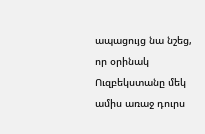ապացույց նա նշեց, որ օրինակ Ուզբեկստանը մեկ ամիս առաջ դուրս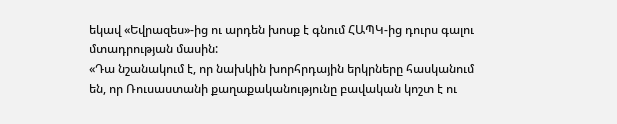եկավ «Եվրազես»-ից ու արդեն խոսք է գնում ՀԱՊԿ-ից դուրս գալու մտադրության մասին:
«Դա նշանակում է, որ նախկին խորհրդային երկրները հասկանում են, որ Ռուսաստանի քաղաքականությունը բավական կոշտ է ու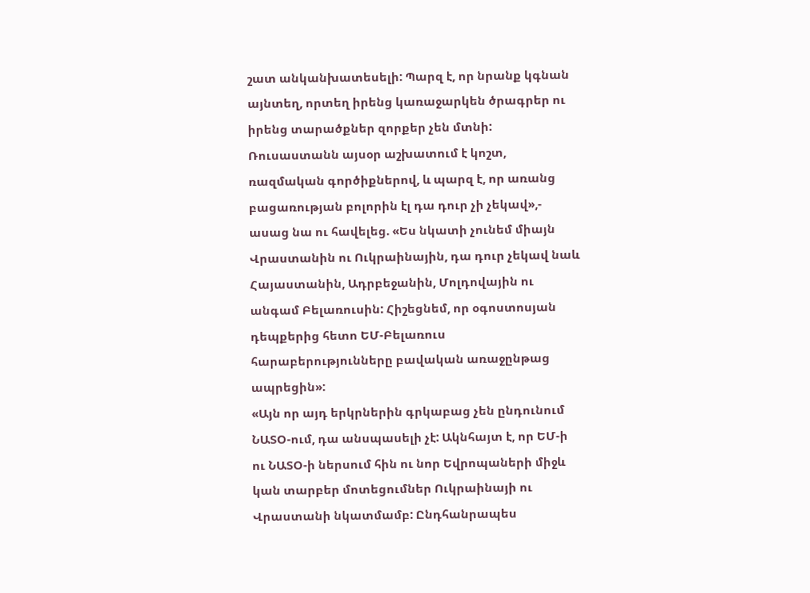շատ անկանխատեսելի: Պարզ է, որ նրանք կգնան այնտեղ, որտեղ իրենց կառաջարկեն ծրագրեր ու իրենց տարածքներ զորքեր չեն մտնի: Ռուսաստանն այսօր աշխատում է կոշտ, ռազմական գործիքներով, և պարզ է, որ առանց բացառության բոլորին էլ դա դուր չի չեկավ»,- ասաց նա ու հավելեց. «Ես նկատի չունեմ միայն Վրաստանին ու Ուկրաինային, դա դուր չեկավ նաև Հայաստանին, Ադրբեջանին, Մոլդովային ու անգամ Բելառուսին: Հիշեցնեմ, որ օգոստոսյան դեպքերից հետո ԵՄ-Բելառուս հարաբերությունները բավական առաջընթաց ապրեցին»:
«Այն որ այդ երկրներին գրկաբաց չեն ընդունում ՆԱՏՕ-ում, դա անսպասելի չէ: Ակնհայտ է, որ ԵՄ-ի ու ՆԱՏՕ-ի ներսում հին ու նոր Եվրոպաների միջև կան տարբեր մոտեցումներ Ուկրաինայի ու Վրաստանի նկատմամբ: Ընդհանրապես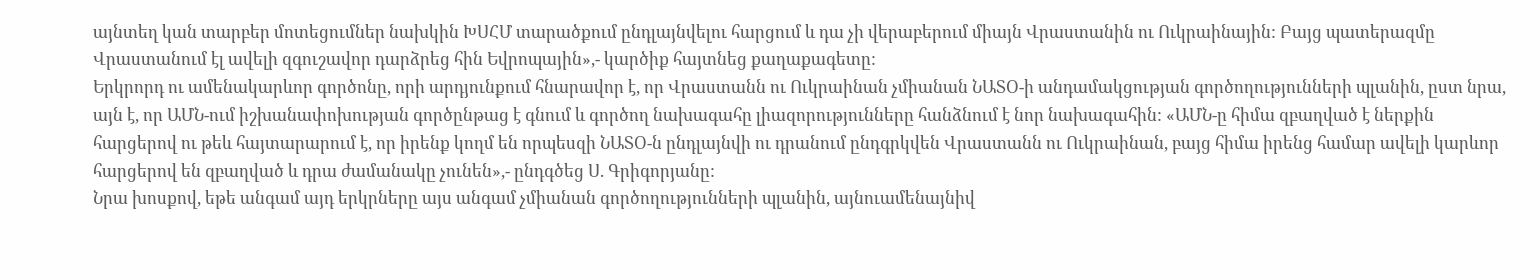այնտեղ կան տարբեր մոտեցումներ նախկին ԽՍՀՄ տարածքում ընդլայնվելու հարցում և դա չի վերաբերում միայն Վրաստանին ու Ուկրաինային: Բայց պատերազմը Վրաստանում էլ ավելի զգուշավոր դարձրեց հին Եվրոպային»,- կարծիք հայտնեց քաղաքագետը:
Երկրորդ ու ամենակարևոր գործոնը, որի արդյունքում հնարավոր է, որ Վրաստանն ու Ուկրաինան չմիանան ՆԱՏՕ-ի անդամակցության գործողությունների պլանին, ըստ նրա, այն է, որ ԱՄՆ-ում իշխանափոխության գործընթաց է գնում և գործող նախագահը լիազորությունները հանձնում է նոր նախագահին: «ԱՄՆ-ը հիմա զբաղված է ներքին հարցերով ու թեև հայտարարում է, որ իրենք կողմ են որպեսզի ՆԱՏՕ-ն ընդլայնվի ու դրանում ընդգրկվեն Վրաստանն ու Ուկրաինան, բայց հիմա իրենց համար ավելի կարևոր հարցերով են զբաղված և դրա ժամանակը չունեն»,- ընդգծեց Ս. Գրիգորյանը:
Նրա խոսքով, եթե անգամ այդ երկրները այս անգամ չմիանան գործողությունների պլանին, այնուամենայնիվ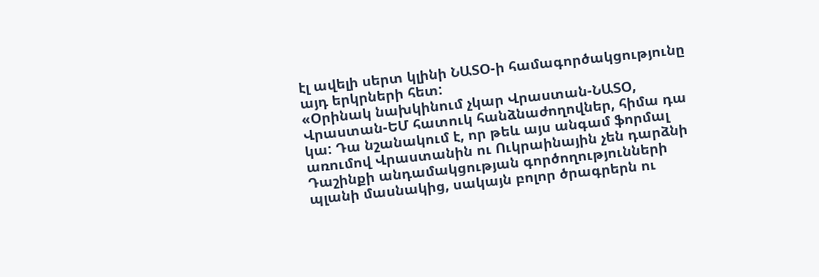էլ ավելի սերտ կլինի ՆԱՏՕ-ի համագործակցությունը այդ երկրների հետ:
«Օրինակ նախկինում չկար Վրաստան-ՆԱՏՕ, Վրաստան-ԵՄ հատուկ հանձնաժողովներ, հիմա դա կա: Դա նշանակում է, որ թեև այս անգամ ֆորմալ առումով Վրաստանին ու Ուկրաինային չեն դարձնի Դաշինքի անդամակցության գործողությունների պլանի մասնակից, սակայն բոլոր ծրագրերն ու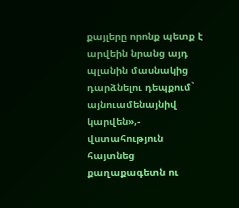քայլերը որոնք պետք է արվեին նրանց այդ պլանին մասնակից դարձնելու դեպքում` այնուամենայնիվ կարվեն»,- վստահություն հայտնեց քաղաքագետն ու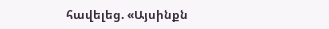հավելեց. «Այսինքն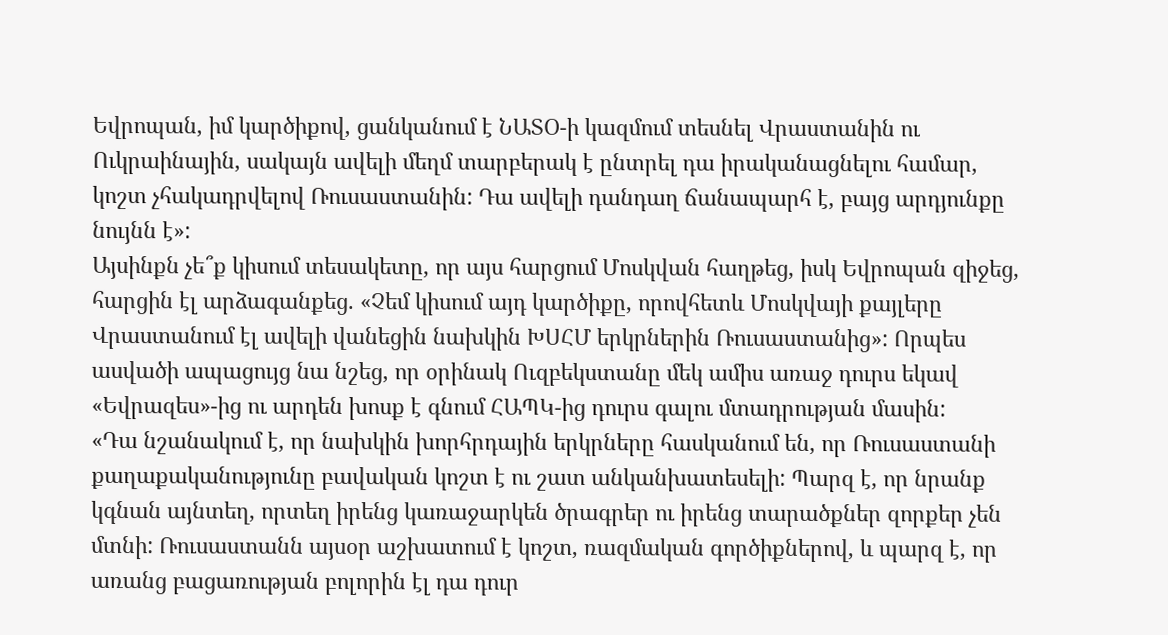Եվրոպան, իմ կարծիքով, ցանկանում է ՆԱՏՕ-ի կազմում տեսնել Վրաստանին ու Ուկրաինային, սակայն ավելի մեղմ տարբերակ է ընտրել դա իրականացնելու համար, կոշտ չհակադրվելով Ռուսաստանին: Դա ավելի դանդաղ ճանապարհ է, բայց արդյունքը նույնն է»:
Այսինքն չե՞ք կիսում տեսակետը, որ այս հարցում Մոսկվան հաղթեց, իսկ Եվրոպան զիջեց, հարցին էլ արձագանքեց. «Չեմ կիսում այդ կարծիքը, որովհետև Մոսկվայի քայլերը Վրաստանում էլ ավելի վանեցին նախկին ԽՍՀՄ երկրներին Ռուսաստանից»: Որպես ասվածի ապացույց նա նշեց, որ օրինակ Ուզբեկստանը մեկ ամիս առաջ դուրս եկավ «Եվրազես»-ից ու արդեն խոսք է գնում ՀԱՊԿ-ից դուրս գալու մտադրության մասին:
«Դա նշանակում է, որ նախկին խորհրդային երկրները հասկանում են, որ Ռուսաստանի քաղաքականությունը բավական կոշտ է ու շատ անկանխատեսելի: Պարզ է, որ նրանք կգնան այնտեղ, որտեղ իրենց կառաջարկեն ծրագրեր ու իրենց տարածքներ զորքեր չեն մտնի: Ռուսաստանն այսօր աշխատում է կոշտ, ռազմական գործիքներով, և պարզ է, որ առանց բացառության բոլորին էլ դա դուր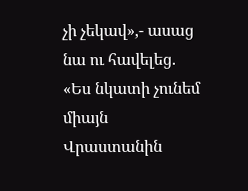չի չեկավ»,- ասաց նա ու հավելեց. «Ես նկատի չունեմ միայն Վրաստանին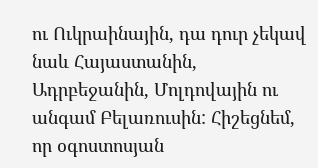ու Ուկրաինային, դա դուր չեկավ նաև Հայաստանին, Ադրբեջանին, Մոլդովային ու անգամ Բելառուսին: Հիշեցնեմ, որ օգոստոսյան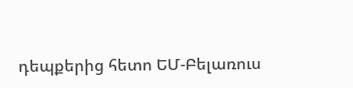դեպքերից հետո ԵՄ-Բելառուս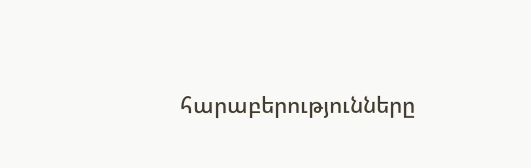հարաբերությունները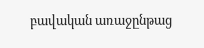բավական առաջընթաց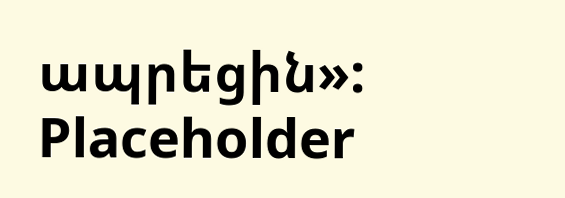ապրեցին»:
Placeholder